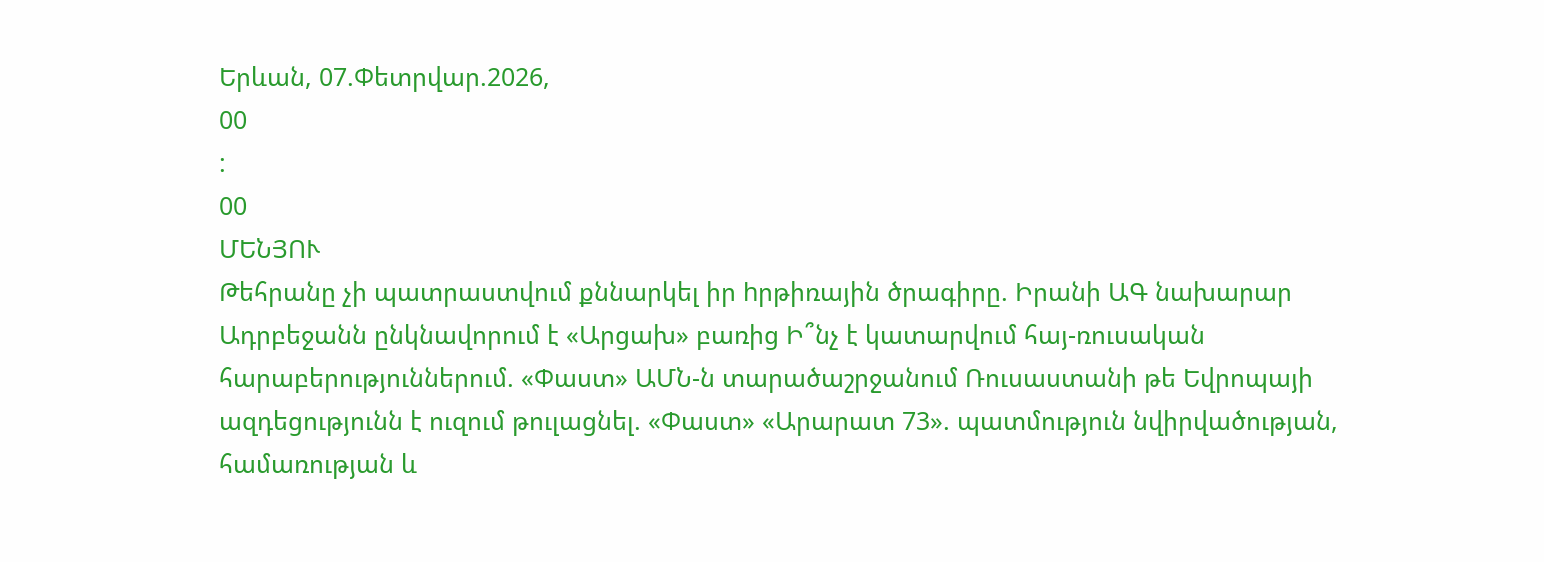Երևան, 07.Փետրվար.2026,
00
:
00
ՄԵՆՅՈՒ
Թեհրանը չի պատրաստվում քննարկել իր hրթիռային ծրագիրը. Իրանի ԱԳ նախարար Ադրբեջանն ընկնավորում է «Արցախ» բառից Ի՞նչ է կատարվում հայ-ռուսական հարաբերություններում. «Փաստ» ԱՄՆ-ն տարածաշրջանում Ռուսաստանի թե Եվրոպայի ազդեցությունն է ուզում թուլացնել. «Փաստ» «Արարատ 73». պատմություն նվիրվածության, համառության և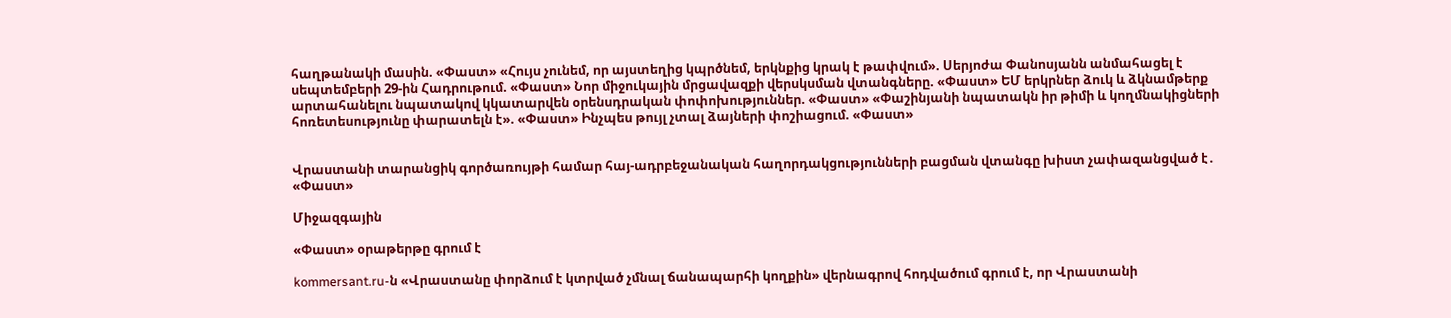հաղթանակի մասին. «Փաստ» «Հույս չունեմ, որ այստեղից կպրծնեմ, երկնքից կրակ է թափվում». Սերյոժա Փանոսյանն անմահացել է սեպտեմբերի 29-ին Հադրութում. «Փաստ» Նոր միջուկային մրցավազքի վերսկսման վտանգները. «Փաստ» ԵՄ երկրներ ձուկ և ձկնամթերք արտահանելու նպատակով կկատարվեն օրենսդրական փոփոխություններ. «Փաստ» «Փաշինյանի նպատակն իր թիմի և կողմնակիցների հոռետեսությունը փարատելն է». «Փաստ» Ինչպես թույլ չտալ ձայների փոշիացում. «Փաստ»


Վրաստանի տարանցիկ գործառույթի համար հայ-ադրբեջանական հաղորդակցությունների բացման վտանգը խիստ չափազանցված է․ «Փաստ»

Միջազգային

«Փաստ» օրաթերթը գրում է

kommersant.ru-ն «Վրաստանը փորձում է կտրված չմնալ ճանապարհի կողքին» վերնագրով հոդվածում գրում է, որ Վրաստանի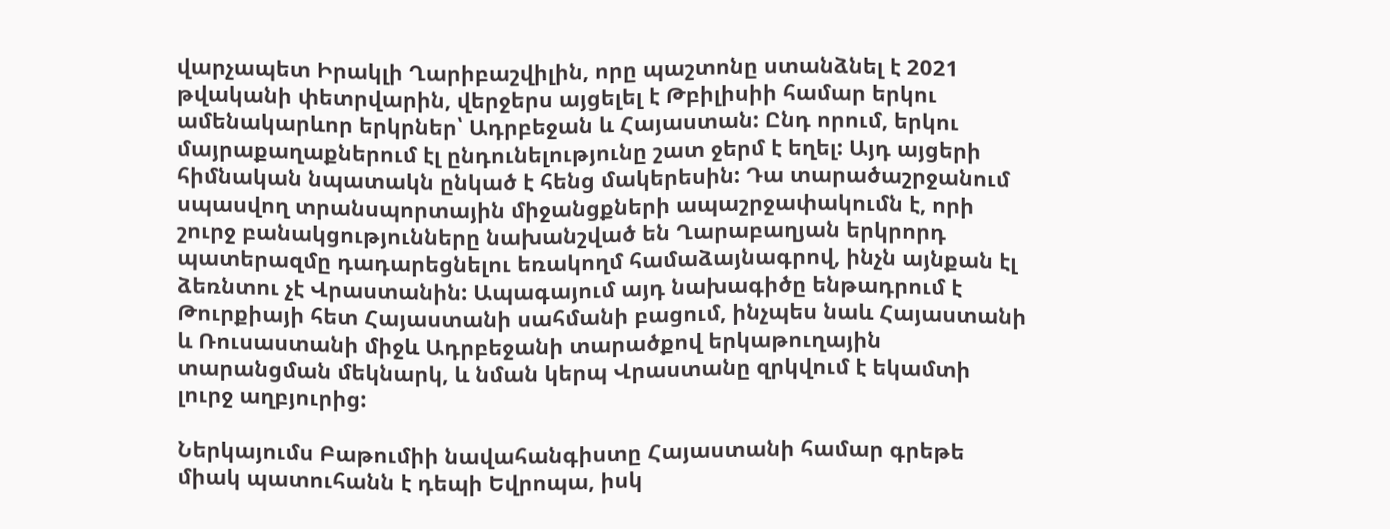վարչապետ Իրակլի Ղարիբաշվիլին, որը պաշտոնը ստանձնել է 2021 թվականի փետրվարին, վերջերս այցելել է Թբիլիսիի համար երկու ամենակարևոր երկրներ՝ Ադրբեջան և Հայաստան: Ընդ որում, երկու մայրաքաղաքներում էլ ընդունելությունը շատ ջերմ է եղել: Այդ այցերի հիմնական նպատակն ընկած է հենց մակերեսին: Դա տարածաշրջանում սպասվող տրանսպորտային միջանցքների ապաշրջափակումն է, որի շուրջ բանակցությունները նախանշված են Ղարաբաղյան երկրորդ պատերազմը դադարեցնելու եռակողմ համաձայնագրով, ինչն այնքան էլ ձեռնտու չէ Վրաստանին: Ապագայում այդ նախագիծը ենթադրում է Թուրքիայի հետ Հայաստանի սահմանի բացում, ինչպես նաև Հայաստանի և Ռուսաստանի միջև Ադրբեջանի տարածքով երկաթուղային տարանցման մեկնարկ, և նման կերպ Վրաստանը զրկվում է եկամտի լուրջ աղբյուրից:

Ներկայումս Բաթումիի նավահանգիստը Հայաստանի համար գրեթե միակ պատուհանն է դեպի Եվրոպա, իսկ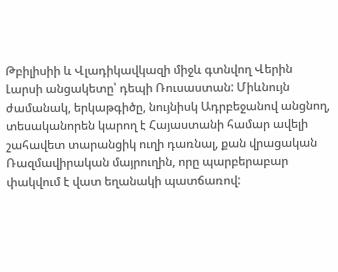Թբիլիսիի և Վլադիկավկազի միջև գտնվող Վերին Լարսի անցակետը՝ դեպի Ռուսաստան: Միևնույն ժամանակ, երկաթգիծը, նույնիսկ Ադրբեջանով անցնող, տեսականորեն կարող է Հայաստանի համար ավելի շահավետ տարանցիկ ուղի դառնալ, քան վրացական Ռազմավիրական մայրուղին, որը պարբերաբար փակվում է վատ եղանակի պատճառով: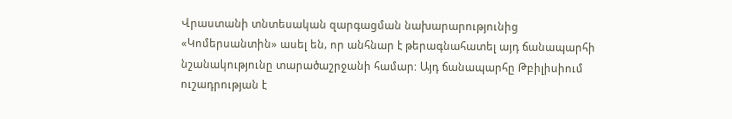Վրաստանի տնտեսական զարգացման նախարարությունից «Կոմերսանտին» ասել են, որ անհնար է թերագնահատել այդ ճանապարհի նշանակությունը տարածաշրջանի համար: Այդ ճանապարհը Թբիլիսիում ուշադրության է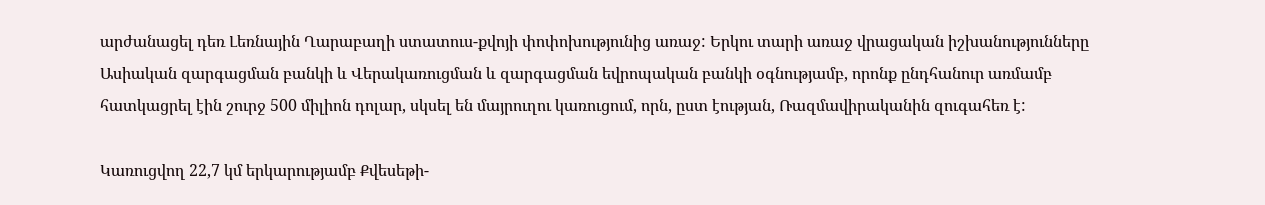արժանացել դեռ Լեռնային Ղարաբաղի ստատուս-քվոյի փոփոխությունից առաջ: Երկու տարի առաջ վրացական իշխանությունները Ասիական զարգացման բանկի և Վերակառուցման և զարգացման եվրոպական բանկի օգնությամբ, որոնք ընդհանուր առմամբ հատկացրել էին շուրջ 500 միլիոն դոլար, սկսել են մայրուղու կառուցում, որն, ըստ էության, Ռազմավիրականին զուգահեռ է:

Կառուցվող 22,7 կմ երկարությամբ Քվեսեթի-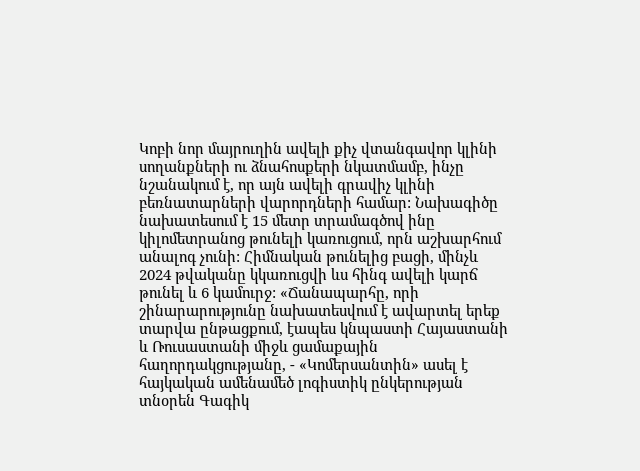Կոբի նոր մայրուղին ավելի քիչ վտանգավոր կլինի սողանքների ու ձնահոսքերի նկատմամբ, ինչը նշանակում է, որ այն ավելի գրավիչ կլինի բեռնատարների վարորդների համար: Նախագիծը նախատեսում է 15 մետր տրամագծով ինը կիլոմետրանոց թունելի կառուցում, որն աշխարհում անալոգ չունի: Հիմնական թունելից բացի, մինչև 2024 թվականը կկառուցվի ևս հինգ ավելի կարճ թունել և 6 կամուրջ: «Ճանապարհը, որի շինարարությունը նախատեսվում է ավարտել երեք տարվա ընթացքում, էապես կնպաստի Հայաստանի և Ռուսաստանի միջև ցամաքային հաղորդակցությանը, - «Կոմերսանտին» ասել է հայկական ամենամեծ լոգիստիկ ընկերության տնօրեն Գագիկ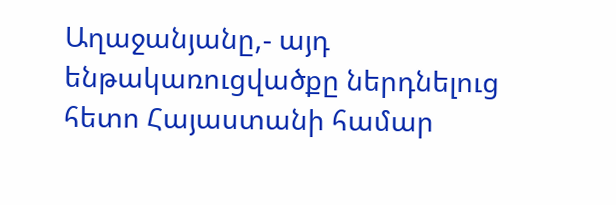Աղաջանյանը,- այդ ենթակառուցվածքը ներդնելուց հետո Հայաստանի համար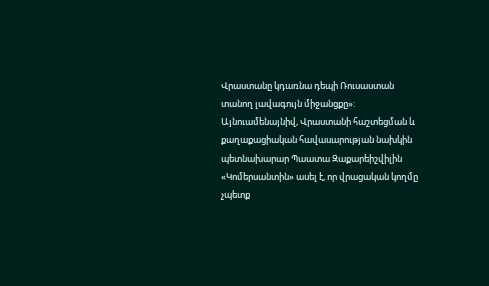Վրաստանը կդառնա դեպի Ռուսաստան տանող լավագույն միջանցքը»: Այնուամենայնիվ, Վրաստանի հաշտեցման և քաղաքացիական հավասարության նախկին պետնախարար Պաատա Զաքարեիշվիլին «Կոմերսանտին» ասել է, որ վրացական կողմը չպետք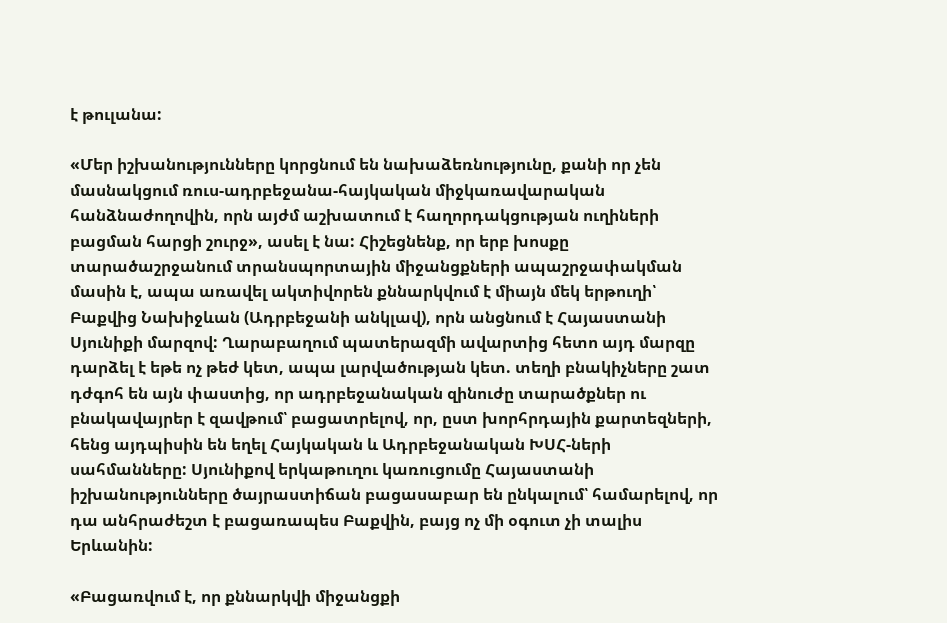է թուլանա:

«Մեր իշխանությունները կորցնում են նախաձեռնությունը, քանի որ չեն մասնակցում ռուս-ադրբեջանա-հայկական միջկառավարական հանձնաժողովին, որն այժմ աշխատում է հաղորդակցության ուղիների բացման հարցի շուրջ», ասել է նա: Հիշեցնենք, որ երբ խոսքը տարածաշրջանում տրանսպորտային միջանցքների ապաշրջափակման մասին է, ապա առավել ակտիվորեն քննարկվում է միայն մեկ երթուղի՝ Բաքվից Նախիջևան (Ադրբեջանի անկլավ), որն անցնում է Հայաստանի Սյունիքի մարզով: Ղարաբաղում պատերազմի ավարտից հետո այդ մարզը դարձել է եթե ոչ թեժ կետ, ապա լարվածության կետ. տեղի բնակիչները շատ դժգոհ են այն փաստից, որ ադրբեջանական զինուժը տարածքներ ու բնակավայրեր է զավթում՝ բացատրելով, որ, ըստ խորհրդային քարտեզների, հենց այդպիսին են եղել Հայկական և Ադրբեջանական ԽՍՀ-ների սահմանները: Սյունիքով երկաթուղու կառուցումը Հայաստանի իշխանությունները ծայրաստիճան բացասաբար են ընկալում՝ համարելով, որ դա անհրաժեշտ է բացառապես Բաքվին, բայց ոչ մի օգուտ չի տալիս Երևանին:

«Բացառվում է, որ քննարկվի միջանցքի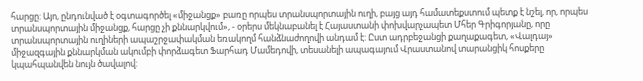հարցը: Այո, ընդունված է օգտագործել «միջանցք» բառը որպես տրանսպորտային ուղի, բայց այդ համատեքստում պետք է նշել, որ, որպես տրանսպորտային միջանցք, հարցը չի քննարկվում», - օրերս մեկնաբանել է Հայաստանի փոխվարչապետ Մհեր Գրիգորյանը, որը տրանսպորտային ուղիների ապաշրջափակման եռակողմ հանձնաժողովի անդամ է: Ըստ ադրբեջանցի քաղաքագետ, «Վալդայ» միջազգային քննարկման ակումբի փորձագետ Ֆարհադ Մամեդովի, տեսանելի ապագայում Վրաստանով տարանցիկ հոսքերը կպահպանվեն նույն ծավալով: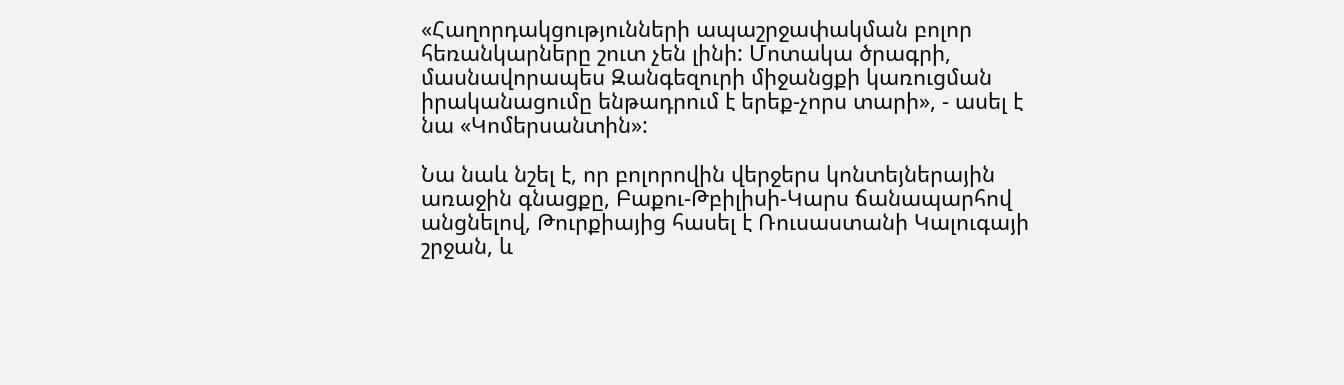«Հաղորդակցությունների ապաշրջափակման բոլոր հեռանկարները շուտ չեն լինի: Մոտակա ծրագրի, մասնավորապես Զանգեզուրի միջանցքի կառուցման իրականացումը ենթադրում է երեք-չորս տարի», - ասել է նա «Կոմերսանտին»:

Նա նաև նշել է, որ բոլորովին վերջերս կոնտեյներային առաջին գնացքը, Բաքու-Թբիլիսի-Կարս ճանապարհով անցնելով, Թուրքիայից հասել է Ռուսաստանի Կալուգայի շրջան, և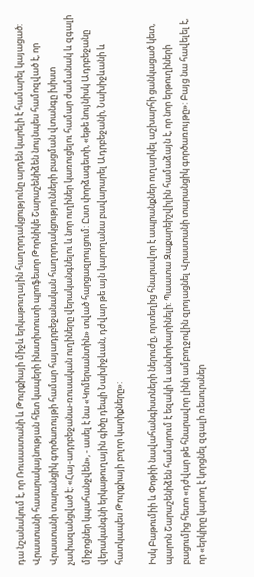դա նշանակում է, որ Ռուսաստանի և Թուրքիայի միջև երկաթուղային հաղորդակցությունը արդեն կարելի է համարել կայացած: Վրաստանի հասարակայնության հետ կապերի ինստիտուտի պրոֆեսոր Թորնիկե Շարաշենիձեն նույնպես համոզված է, որ Վրաստանի տարանցիկ գործառույթի համար հայադրբեջանական հաղորդակցությունների բացման վտանգը խիստ չափազանցված է: «Հայ-ադրբեջանա-ռուսական ուղիները վերականգնելու և նոր ուղիներ կառուցելու համար ժամանակ և զգալի միջոցներ կպահանջվեն», - ասել է նա «Կոմերսանտին» տված հարցազրույցում: Ըստ փորձագետի, «եթե նույնիսկ Ադրբեջանը վերականգնի երկաթուղային գիծը դեպի Նախիջևան, դժվար թե այն կարողանա բավարարել Ադրբեջանի, Նախիջևանի և հատկապես Թուրքիայի բոլոր կարիքները»:

Իսկ Բաթումիի և Փոթիի նավահանգիստների ներուժը, որտեղից հնարավոր է ապրանքներ ուղարկել աշխարհի ցանկացած կետ, պարոն Շարաշենիձեն համարում է եզակի և անփոխարինելի: Պաատա Զաքարեիշվիլին համաձայն է, որ նոր երթուղիների բացումից հետո «դժվար թե հնարավոր լինի ամբողջովին զրոյացնել Վրաստանի տարանցիկ գործառույթը»: Բայց նա հավելել է, որ «երկիրը կարող է կորցնել զգալի ռեսուրսներ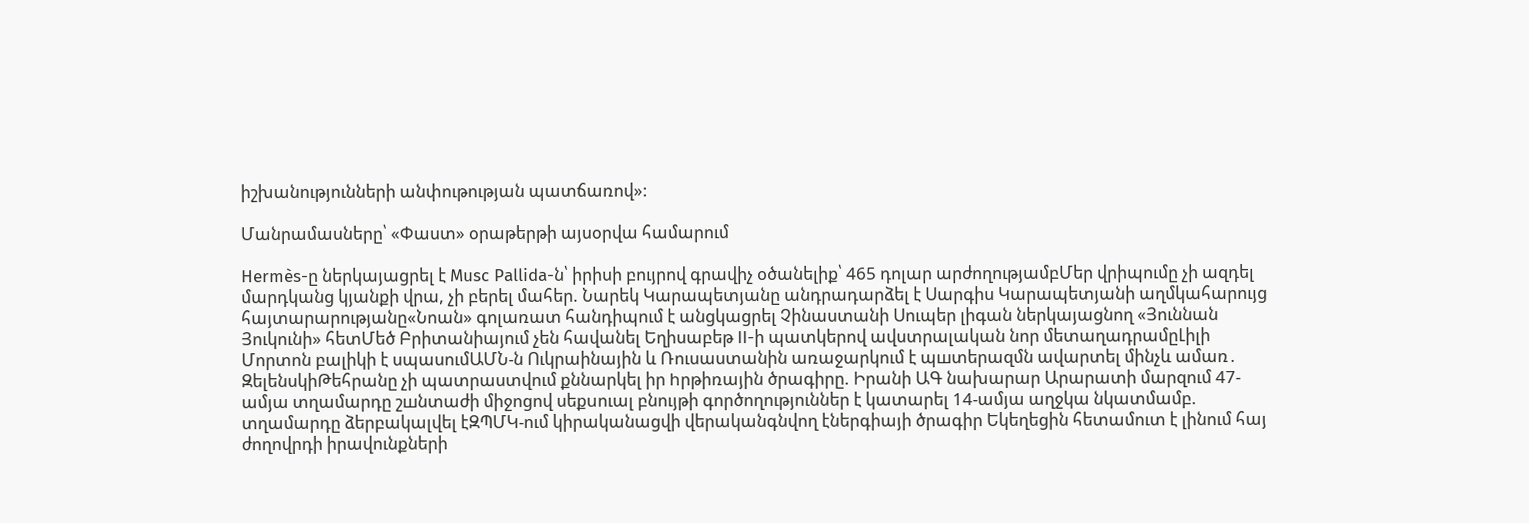իշխանությունների անփութության պատճառով»:

Մանրամասները՝ «Փաստ» օրաթերթի այսօրվա համարում

Hermès-ը ներկայացրել է Musc Pallida-ն՝ իրիսի բույրով գրավիչ օծանելիք՝ 465 դոլար արժողությամբՄեր վրիպումը չի ազդել մարդկանց կյանքի վրա, չի բերել մահեր. Նարեկ Կարապետյանը անդրադարձել է Սարգիս Կարապետյանի աղմկահարույց հայտարարությանը«Նոան» գոլառատ հանդիպում է անցկացրել Չինաստանի Սուպեր լիգան ներկայացնող «Յուննան Յուկունի» հետՄեծ Բրիտանիայում չեն հավանել Եղիսաբեթ II-ի պատկերով ավստրալական նոր մետաղադրամըԼիլի Մորտոն բալիկի է սպասումԱՄՆ-ն Ուկրաինային և Ռուսաստանին առաջարկում է պшտերազմն ավարտել մինչև ամառ․ ԶելենսկիԹեհրանը չի պատրաստվում քննարկել իր hրթիռային ծրագիրը. Իրանի ԱԳ նախարար Արարատի մարզում 47-ամյա տղամարդը շшնտաժի միջոցով սեքuուալ բնույթի գործողություններ է կատարել 14-ամյա աղջկա նկատմամբ. տղամարդը ձերբակալվել էԶՊՄԿ-ում կիրականացվի վերականգնվող էներգիայի ծրագիր Եկեղեցին հետամուտ է լինում հայ ժողովրդի իրավունքների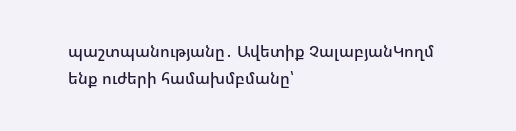պաշտպանությանը․ Ավետիք ՉալաբյանԿողմ ենք ուժերի համախմբմանը՝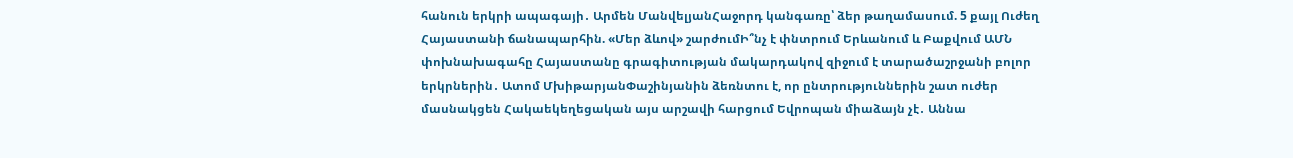հանուն երկրի ապագայի․ Արմեն ՄանվելյանՀաջորդ կանգառը՝ ձեր թաղամասում. 5 քայլ Ուժեղ Հայաստանի ճանապարհին. «Մեր ձևով» շարժումԻ՞նչ է փնտրում Երևանում և Բաքվում ԱՄՆ փոխնախագահը Հայաստանը գրագիտության մակարդակով զիջում է տարածաշրջանի բոլոր երկրներին․ Ատոմ ՄխիթարյանՓաշինյանին ձեռնտու է, որ ընտրություններին շատ ուժեր մասնակցեն Հակաեկեղեցական այս արշավի հարցում Եվրոպան միաձայն չէ․ Աննա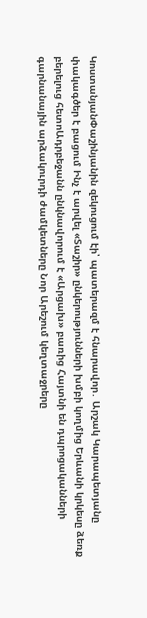ԿոստանյանՓաշինյանին զեկուցում էի՝ պատերազմ է հնարավոր․ Արշակ Կարապետյանը փակագծեր է բացում Ինչ է արվել «Տաշիր» ընկերությունների խմբի կողմից Երևանի կրկեսը ձեռք բերելուց հետոԱդրբեջանն ընկնավորում է «Արցախ» բառից Հայտնի են դպրոցականների գարնանային արձակուրդի ժամկետները Նոր Արեշում կեղտաջրերը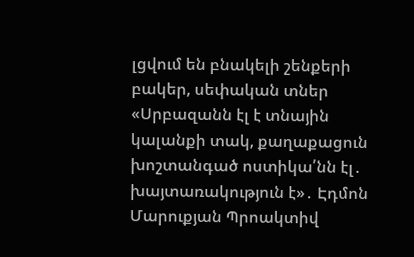լցվում են բնակելի շենքերի բակեր, սեփական տներ «Սրբազանն էլ է տնային կալանքի տակ, քաղաքացուն խոշտանգած ոստիկա՛նն էլ․ խայտառակություն է»․ Էդմոն Մարուքյան Պրոակտիվ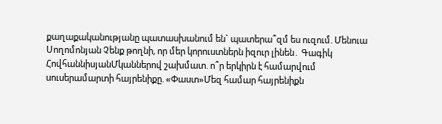քաղաքականությանը պատասխանում են` պատերա՞զմ ես ուզում. Մենուա Սողոմոնյան Չենք թողնի, որ մեր կորուստներն իզուր լինեն․ Գագիկ ՀովհաննիսյանՄկաններով շախմատ. ո՞ր երկիրն է համարվում սուսերամարտի հայրենիքը. «Փաստ»Մեզ համար հայրենիքն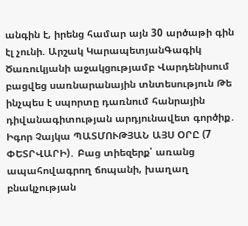անգին է, իրենց համար այն 30 արծաթի գին էլ չունի. Արշակ ԿարապետյանԳագիկ Ծառուկյանի աջակցությամբ Վարդենիսում բացվեց սառնարանային տնտեսություն Թե ինչպես է սպորտը դառնում հանրային դիվանագիտության արդյունավետ գործիք․ Իգոր Չայկա ՊԱՏՄՈՒԹՅԱՆ ԱՅՍ ՕՐԸ (7 ՓԵՏՐՎԱՐԻ)․ Բաց տիեզերք՝ առանց ապահովագրող ճոպանի, խաղաղ բնակչության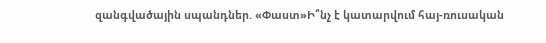զանգվածային սպանդներ. «Փաստ»Ի՞նչ է կատարվում հայ-ռուսական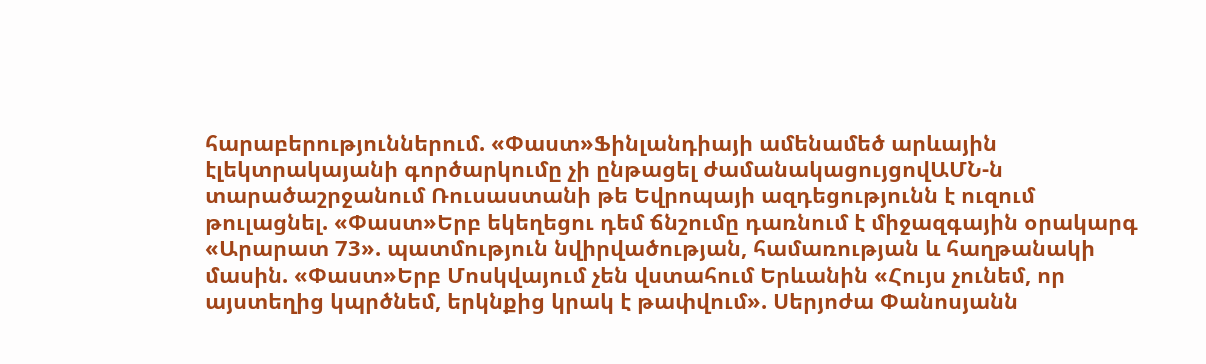հարաբերություններում. «Փաստ»Ֆինլանդիայի ամենամեծ արևային էլեկտրակայանի գործարկումը չի ընթացել ժամանակացույցովԱՄՆ-ն տարածաշրջանում Ռուսաստանի թե Եվրոպայի ազդեցությունն է ուզում թուլացնել. «Փաստ»Երբ եկեղեցու դեմ ճնշումը դառնում է միջազգային օրակարգ «Արարատ 73». պատմություն նվիրվածության, համառության և հաղթանակի մասին. «Փաստ»Երբ Մոսկվայում չեն վստահում Երևանին «Հույս չունեմ, որ այստեղից կպրծնեմ, երկնքից կրակ է թափվում». Սերյոժա Փանոսյանն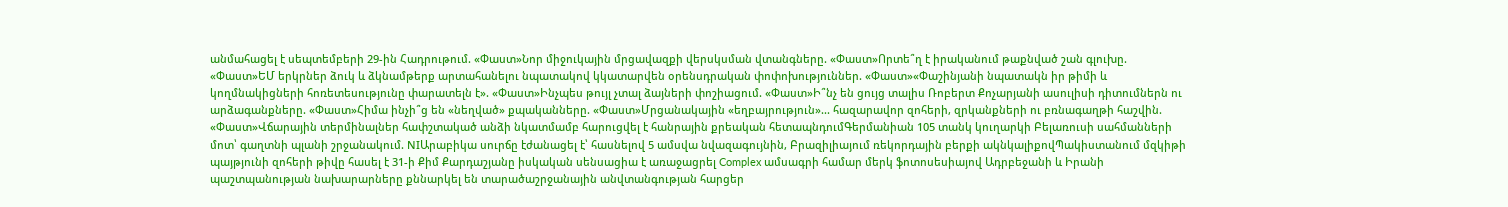անմահացել է սեպտեմբերի 29-ին Հադրութում. «Փաստ»Նոր միջուկային մրցավազքի վերսկսման վտանգները. «Փաստ»Որտե՞ղ է իրականում թաքնված շան գլուխը. «Փաստ»ԵՄ երկրներ ձուկ և ձկնամթերք արտահանելու նպատակով կկատարվեն օրենսդրական փոփոխություններ. «Փաստ»«Փաշինյանի նպատակն իր թիմի և կողմնակիցների հոռետեսությունը փարատելն է». «Փաստ»Ինչպես թույլ չտալ ձայների փոշիացում. «Փաստ»Ի՞նչ են ցույց տալիս Ռոբերտ Քոչարյանի ասուլիսի դիտումներն ու արձագանքները. «Փաստ»Հիմա ինչի՞ց են «նեղված» քպականները. «Փաստ»Մրցանակային «եղբայրություն»... հազարավոր զոհերի, զրկանքների ու բռնագաղթի հաշվին. «Փաստ»Վճարային տերմինալներ հափշտակած անձի նկատմամբ հարուցվել է հանրային քրեական հետապնդումԳերմանիան 105 տանկ կուղարկի Բելառուսի սահմանների մոտ՝ գաղտնի պլանի շրջանակում. NIԱրաբիկա սուրճը էժանացել է՝ հասնելով 5 ամսվա նվազագույնին, Բրազիլիայում ռեկորդային բերքի ակնկալիքովՊակիստանում մզկիթի պայթյունի զոհերի թիվը հասել է 31-ի Քիմ Քարդաշյանը իսկական սենսացիա է առաջացրել Complex ամսագրի համար մերկ ֆոտոսեսիայով Ադրբեջանի և Իրանի պաշտպանության նախարարները քննարկել են տարածաշրջանային անվտանգության հարցեր